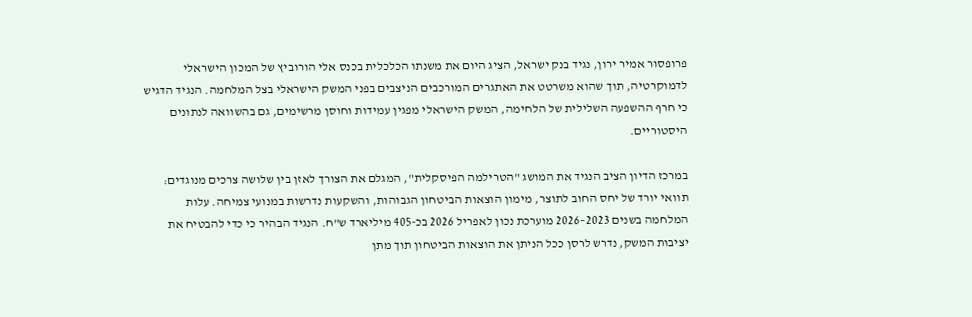פרופסור אמיר ירון, נגיד בנק ישראל, הציג היום את משנתו הכלכלית בכנס אלי הורוביץ של המכון הישראלי לדמוקרטיה, תוך שהוא משרטט את האתגרים המורכבים הניצבים בפני המשק הישראלי בצל המלחמה. הנגיד הדגיש כי חרף ההשפעה השלילית של הלחימה, המשק הישראלי מפגין עמידות וחוסן מרשימים, גם בהשוואה לנתונים היסטוריים.

במרכז הדיון הציב הנגיד את המושג "הטרילמה הפיסקלית", המגלם את הצורך לאזן בין שלושה צרכים מנוגדים: תוואי יורד של יחס החוב לתוצר, מימון הוצאות הביטחון הגבוהות, והשקעות נדרשות במנועי צמיחה. עלות המלחמה בשנים 2023–2026 מוערכת נכון לאפריל 2026 בכ-405 מיליארד ש"ח. הנגיד הבהיר כי כדי להבטיח את יציבות המשק, נדרש לרסן ככל הניתן את הוצאות הביטחון תוך מתן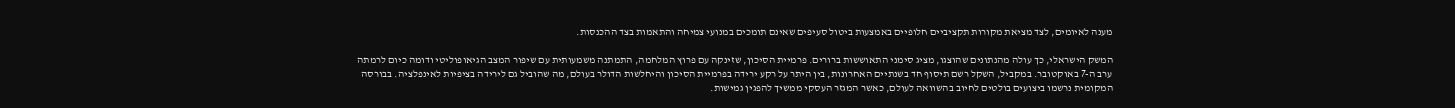מענה לאיומים, לצד מציאת מקורות תקציביים חלופיים באמצעות ביטול סעיפים שאינם תומכים במנועי צמיחה והתאמות בצד ההכנסות.

המשק הישראלי, כך עולה מהנתונים שהוצגו, מציג סימני התאוששות ברורים. פרמיית הסיכון, שזינקה עם פרוץ המלחמה, התמתנה משמעותית עם שיפור המצב הגיאופוליטי ודומה כיום לרמתה ערב ה-7 באוקטובר. במקביל, השקל רשם תיסוף חד בשנתיים האחרונות, בין היתר על רקע ירידה בפרמיית הסיכון והיחלשות הדולר בעולם, מה שהוביל גם לירידה בציפיות לאינפלציה. בבורסה המקומית נרשמו ביצועים בולטים לחיוב בהשוואה לעולם, כאשר המגזר העסקי ממשיך להפגין גמישות.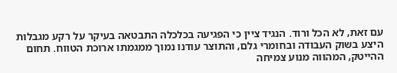עם זאת, לא הכל ורוד. הנגיד ציין כי הפגיעה בכלכלה התבטאה בעיקר על רקע מגבלות היצע בשוק העבודה ובחומרי גלם, והתוצר עודנו נמוך ממגמתו ארוכת הטווח. תחום ההייטק, המהווה מנוע צמיחה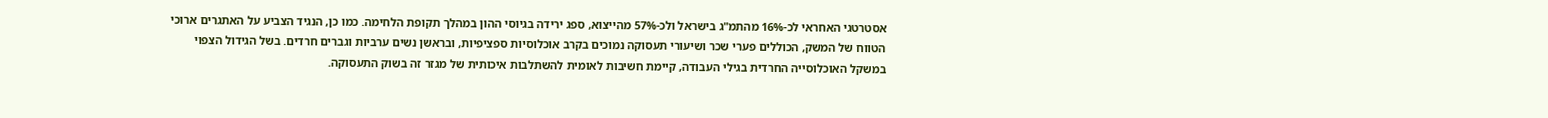אסטרטגי האחראי לכ-16% מהתמ"ג בישראל ולכ-57% מהייצוא, ספג ירידה בגיוסי ההון במהלך תקופת הלחימה. כמו כן, הנגיד הצביע על האתגרים ארוכי הטווח של המשק, הכוללים פערי שכר ושיעורי תעסוקה נמוכים בקרב אוכלוסיות ספציפיות, ובראשן נשים ערביות וגברים חרדים. בשל הגידול הצפוי במשקל האוכלוסייה החרדית בגילי העבודה, קיימת חשיבות לאומית להשתלבות איכותית של מגזר זה בשוק התעסוקה.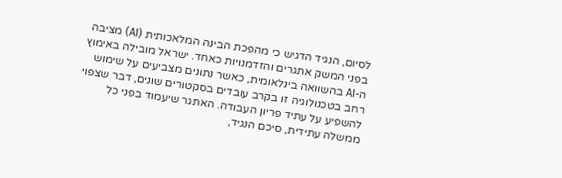לסיום, הנגיד הדגיש כי מהפכת הבינה המלאכותית (AI) מציבה בפני המשק אתגרים והזדמנויות כאחד. ישראל מובילה באימוץ ה-AI בהשוואה בינלאומית, כאשר נתונים מצביעים על שימוש רחב בטכנולוגיה זו בקרב עובדים בסקטורים שונים, דבר שצפוי להשפיע על עתיד פריון העבודה. האתגר שיעמוד בפני כל ממשלה עתידית, סיכם הנגיד,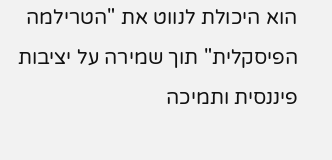הוא היכולת לנווט את "הטרילמה הפיסקלית" תוך שמירה על יציבות פיננסית ותמיכה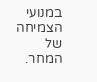במנועי הצמיחה של המחר.